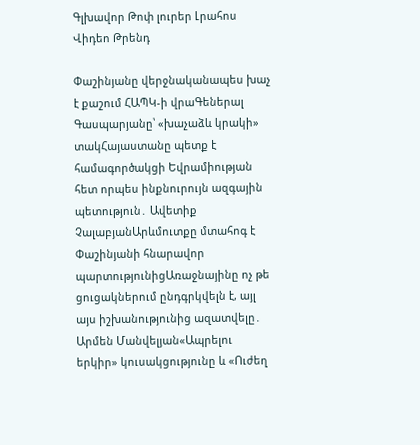Գլխավոր Թոփ լուրեր Լրահոս Վիդեո Թրենդ

Փաշինյանը վերջնականապես խաչ է քաշում ՀԱՊԿ-ի վրաԳեներալ Գասպարյանը՝ «խաչաձև կրակի» տակՀայաստանը պետք է համագործակցի Եվրամիության հետ որպես ինքնուրույն ազգային պետություն․ Ավետիք ՉալաբյանԱրևմուտքը մտահոգ է Փաշինյանի հնարավոր պարտությունիցԱռաջնայինը ոչ թե ցուցակներում ընդգրկվելն է, այլ այս իշխանությունից ազատվելը․ Արմեն Մանվելյան«Ապրելու երկիր» կուսակցությունը և «Ուժեղ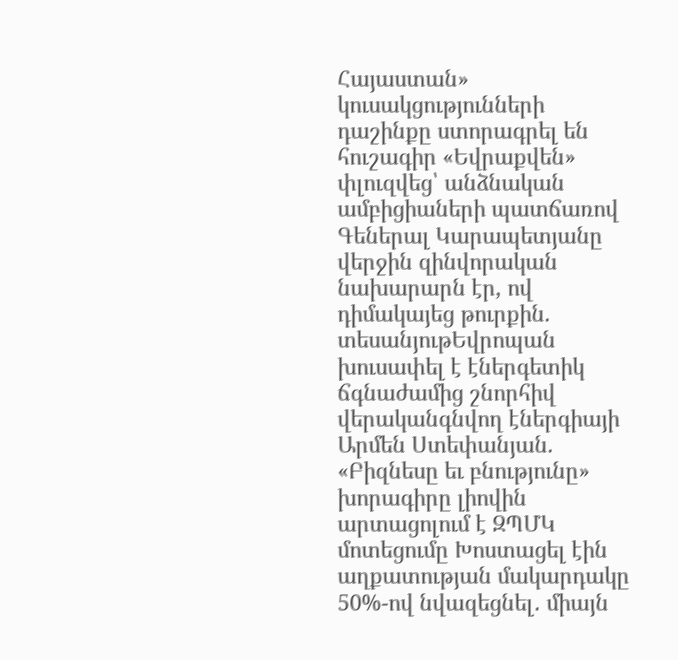Հայաստան» կուսակցությունների դաշինքը ստորագրել են հուշագիր «Եվրաքվեն» փլուզվեց՝ անձնական ամբիցիաների պատճառով Գեներալ Կարապետյանը վերջին զինվորական նախարարն էր, ով դիմակայեց թուրքին. տեսանյութԵվրոպան խուսափել է էներգետիկ ճգնաժամից շնորհիվ վերականգնվող էներգիայի Արմեն Ստեփանյան. «Բիզնեսը եւ բնությունը» խորագիրը լիովին արտացոլում է ԶՊՄԿ մոտեցումը Խոստացել էին աղքատության մակարդակը 50%-ով նվազեցնել․ միայն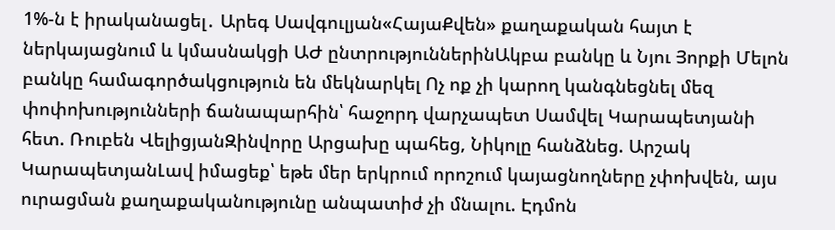1%-ն է իրականացել․ Արեգ Սավգուլյան«ՀայաՔվեն» քաղաքական հայտ է ներկայացնում և կմասնակցի ԱԺ ընտրություններինԱկբա բանկը և Նյու Յորքի Մելոն բանկը համագործակցություն են մեկնարկել Ոչ ոք չի կարող կանգնեցնել մեզ փոփոխությունների ճանապարհին՝ հաջորդ վարչապետ Սամվել Կարապետյանի հետ. Ռուբեն ՎելիցյանԶինվորը Արցախը պահեց, Նիկոլը հանձնեց. Արշակ ԿարապետյանԼավ իմացեք՝ եթե մեր երկրում որոշում կայացնողները չփոխվեն, այս ուրացման քաղաքականությունը անպատիժ չի մնալու. Էդմոն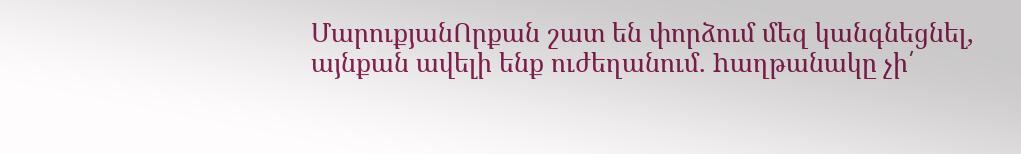ՄարուքյանՈրքան շատ են փորձում մեզ կանգնեցնել, այնքան ավելի ենք ուժեղանում. hաղթանակը չի՛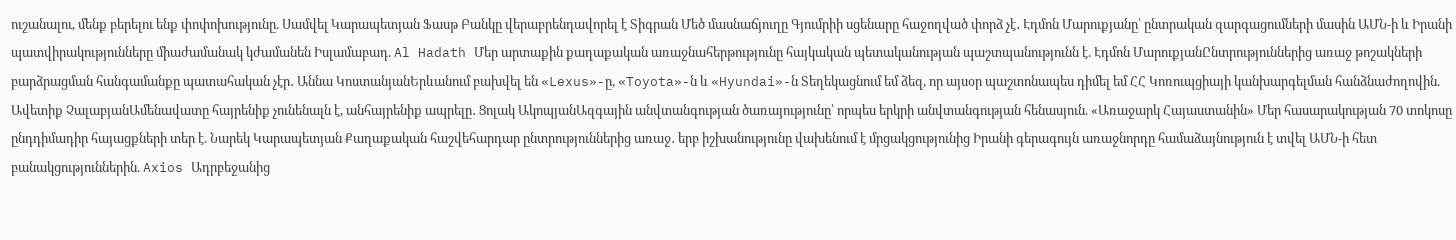ուշանալու, մենք բերելու ենք փոփոխությունը. Սամվել Կարապետյան Ֆասթ Բանկը վերաբրենդավորել է Տիգրան Մեծ մասնաճյուղը Գյումրիի սցենարը հաջողված փորձ չէ․ Էդմոն Մարուքյանը՝ ընտրական զարգացումների մասին ԱՄՆ-ի և Իրանի պատվիրակությունները միաժամանակ կժամանեն Իսլամաբադ. Al Hadath Մեր արտաքին քաղաքական առաջնահերթությունը հայկական պետականության պաշտպանությունն է. Էդմոն ՄարուքյանԸնտրություններից առաջ թոշակների բարձրացման հանգամանքը պատահական չէր․ Աննա ԿոստանյանԵրևանում բախվել են «Lexus»-ը, «Toyota»-ն և «Hyundai»-ն Տեղեկացնում եմ ձեզ, որ այսօր պաշտոնապես դիմել եմ ՀՀ Կոռուպցիայի կանխարգելման հանձնաժողովին. Ավետիք ՉալաբյանԱմենավատը հայրենիք չունենալն է, անհայրենիք ապրելը․ Ցոլակ ԱկոպյանԱզգային անվտանգության ծառայությունը՝ որպես երկրի անվտանգության հենասյուն. «Առաջարկ Հայաստանին» Մեր հասարակության 70 տոկոսը ընդդիմադիր հայացքների տեր է. Նարեկ Կարապետյան Քաղաքական հաշվեհարդար ընտրություններից առաջ․ երբ իշխանությունը վախենում է մրցակցությունից Իրանի գերագույն առաջնորդը համաձայնություն է տվել ԱՄՆ-ի հետ բանակցություններին. Axios Ադրբեջանից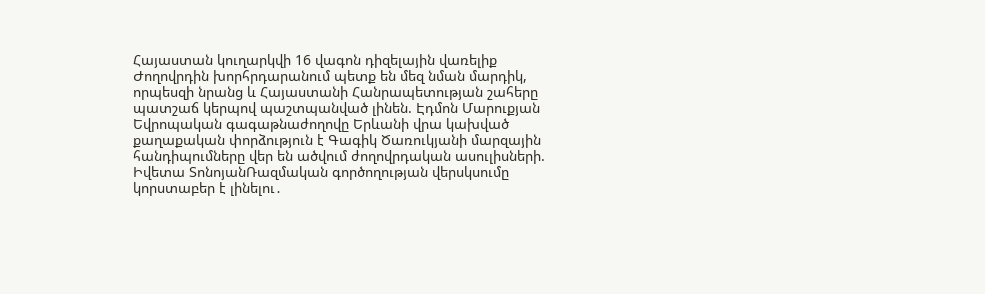Հայաստան կուղարկվի 16 վագոն դիզելային վառելիք Ժողովրդին խորհրդարանում պետք են մեզ նման մարդիկ, որպեսզի նրանց և Հայաստանի Հանրապետության շահերը պատշաճ կերպով պաշտպանված լինեն. Էդմոն Մարուքյան Եվրոպական գագաթնաժողովը Երևանի վրա կախված քաղաքական փորձություն է Գագիկ Ծառուկյանի մարզային հանդիպումները վեր են ածվում ժողովրդական ասուլիսների. Իվետա ՏոնոյանՌազմական գործողության վերսկսումը կորստաբեր է լինելու․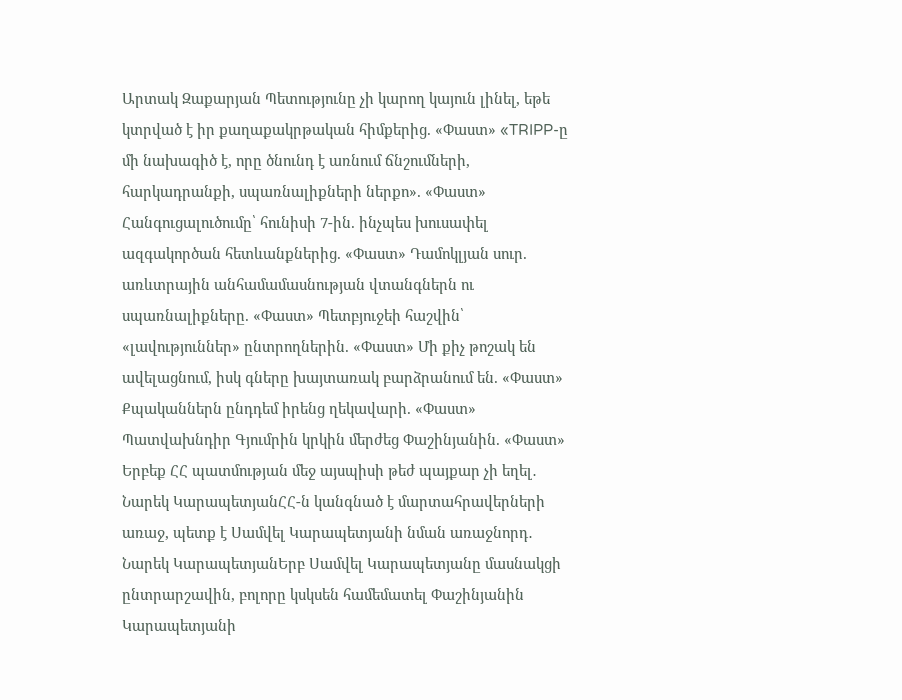Արտակ Զաքարյան Պետությունը չի կարող կայուն լինել, եթե կտրված է իր քաղաքակրթական հիմքերից. «Փաստ» «TRIPP-ը մի նախագիծ է, որը ծնունդ է առնում ճնշումների, հարկադրանքի, սպառնալիքների ներքո». «Փաստ» Հանգուցալուծումը՝ հունիսի 7-ին. ինչպես խուսափել ազգակործան հետևանքներից. «Փաստ» Դամոկլյան սուր. առևտրային անհամամասնության վտանգներն ու սպառնալիքները. «Փաստ» Պետբյուջեի հաշվին՝ «լավություններ» ընտրողներին. «Փաստ» Մի քիչ թոշակ են ավելացնում, իսկ գները խայտառակ բարձրանում են. «Փաստ» Քպականներն ընդդեմ իրենց ղեկավարի. «Փաստ» Պատվախնդիր Գյումրին կրկին մերժեց Փաշինյանին. «Փաստ» Երբեք ՀՀ պատմության մեջ այսպիսի թեժ պայքար չի եղել․ Նարեկ ԿարապետյանՀՀ-ն կանգնած է մարտահրավերների առաջ, պետք է Սամվել Կարապետյանի նման առաջնորդ․ Նարեկ ԿարապետյանԵրբ Սամվել Կարապետյանը մասնակցի ընտրարշավին, բոլորը կսկսեն համեմատել Փաշինյանին Կարապետյանի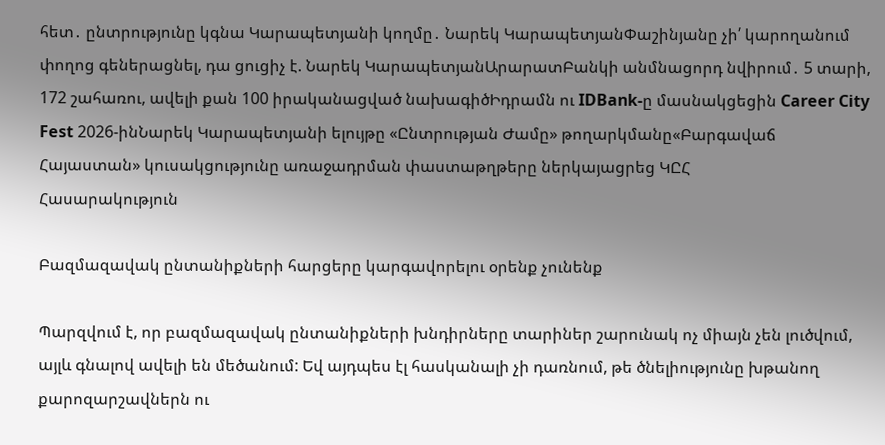հետ․ ընտրությունը կգնա Կարապետյանի կողմը․ Նարեկ ԿարապետյանՓաշինյանը չի՛ կարողանում փողոց գեներացնել, դա ցուցիչ է. Նարեկ ԿարապետյանԱրարատԲանկի անմնացորդ նվիրում․ 5 տարի, 172 շահառու, ավելի քան 100 իրականացված նախագիծԻդրամն ու IDBank-ը մասնակցեցին Career City Fest 2026-ինՆարեկ Կարապետյանի ելույթը «Ընտրության Ժամը» թողարկմանը«Բարգավաճ Հայաստան» կուսակցությունը առաջադրման փաստաթղթերը ներկայացրեց ԿԸՀ
Հասարակություն

Բազմազավակ ընտանիքների հարցերը կարգավորելու օրենք չունենք

Պարզվում է, որ բազմազավակ ընտանիքների խնդիրները տարիներ շարունակ ոչ միայն չեն լուծվում, այլև գնալով ավելի են մեծանում: Եվ այդպես էլ հասկանալի չի դառնում, թե ծնելիությունը խթանող քարոզարշավներն ու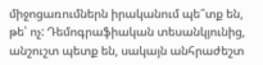միջոցառումներն իրականում պե՞տք են, թե՝ ոչ: Դեմոգրաֆիական տեսանկյունից, անշուշտ պետք են, սակայն անհրաժեշտ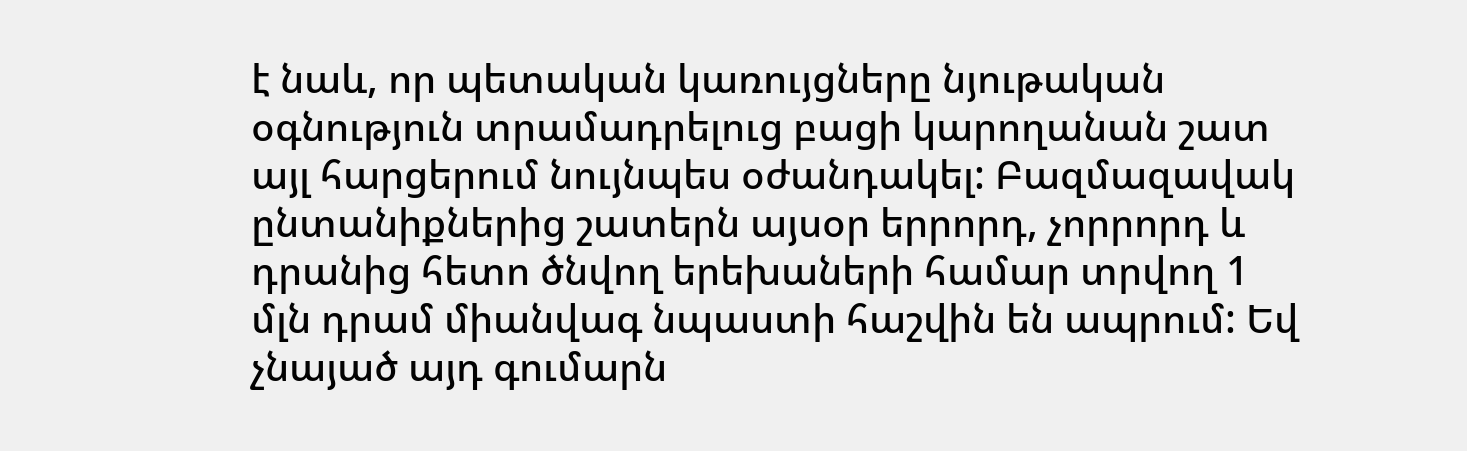է նաև, որ պետական կառույցները նյութական օգնություն տրամադրելուց բացի կարողանան շատ այլ հարցերում նույնպես օժանդակել: Բազմազավակ ընտանիքներից շատերն այսօր երրորդ, չորրորդ և դրանից հետո ծնվող երեխաների համար տրվող 1 մլն դրամ միանվագ նպաստի հաշվին են ապրում: Եվ չնայած այդ գումարն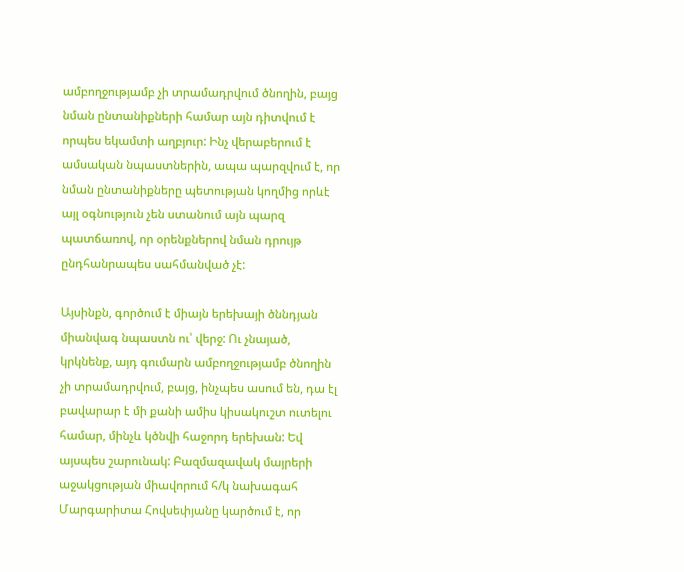ամբողջությամբ չի տրամադրվում ծնողին, բայց նման ընտանիքների համար այն դիտվում է որպես եկամտի աղբյուր: Ինչ վերաբերում է ամսական նպաստներին, ապա պարզվում է, որ նման ընտանիքները պետության կողմից որևէ այլ օգնություն չեն ստանում այն պարզ պատճառով, որ օրենքներով նման դրույթ ընդհանրապես սահմանված չէ:

Այսինքն, գործում է միայն երեխայի ծննդյան միանվագ նպաստն ու՝ վերջ: Ու չնայած, կրկնենք, այդ գումարն ամբողջությամբ ծնողին չի տրամադրվում, բայց, ինչպես ասում են, դա էլ բավարար է մի քանի ամիս կիսակուշտ ուտելու համար, մինչև կծնվի հաջորդ երեխան: Եվ այսպես շարունակ: Բազմազավակ մայրերի աջակցության միավորում հ/կ նախագահ Մարգարիտա Հովսեփյանը կարծում է, որ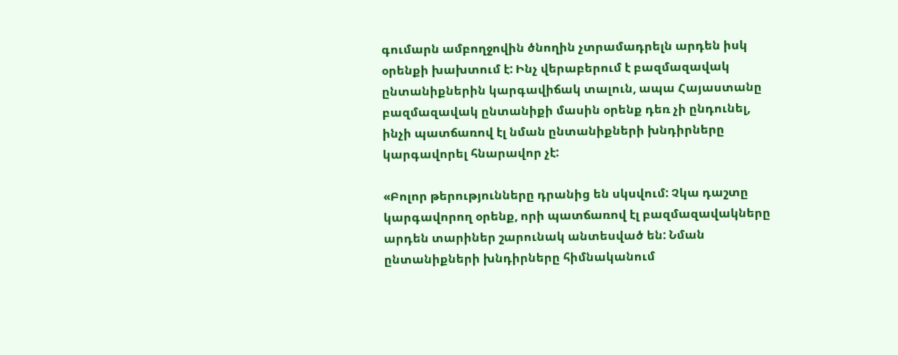գումարն ամբողջովին ծնողին չտրամադրելն արդեն իսկ օրենքի խախտում է: Ինչ վերաբերում է բազմազավակ ընտանիքներին կարգավիճակ տալուն, ապա Հայաստանը բազմազավակ ընտանիքի մասին օրենք դեռ չի ընդունել, ինչի պատճառով էլ նման ընտանիքների խնդիրները կարգավորել հնարավոր չէ:

«Բոլոր թերությունները դրանից են սկսվում: Չկա դաշտը կարգավորող օրենք, որի պատճառով էլ բազմազավակները արդեն տարիներ շարունակ անտեսված են: Նման ընտանիքների խնդիրները հիմնականում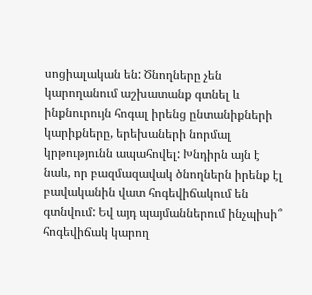սոցիալական են: Ծնողները չեն կարողանում աշխատանք գտնել և ինքնուրույն հոգալ իրենց ընտանիքների կարիքները, երեխաների նորմալ կրթությունն ապահովել: Խնդիրն այն է նաև, որ բազմազավակ ծնողներն իրենք էլ բավականին վատ հոգեվիճակում են գտնվում: Եվ այդ պայմաններում ինչպիսի՞ հոգեվիճակ կարող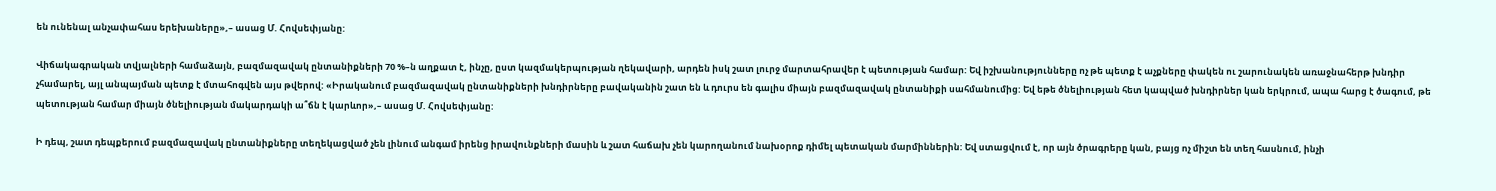են ունենալ անչափահաս երեխաները»,– ասաց Մ. Հովսեփյանը:

Վիճակագրական տվյալների համաձայն, բազմազավակ ընտանիքների 70 %–ն աղքատ է, ինչը, ըստ կազմակերպության ղեկավարի, արդեն իսկ շատ լուրջ մարտահրավեր է պետության համար: Եվ իշխանությունները ոչ թե պետք է աչքները փակեն ու շարունակեն առաջնահերթ խնդիր չհամարել, այլ անպայման պետք է մտահոգվեն այս թվերով: «Իրականում բազմազավակ ընտանիքների խնդիրները բավականին շատ են և դուրս են գալիս միայն բազմազավակ ընտանիքի սահմանումից: Եվ եթե ծնելիության հետ կապված խնդիրներ կան երկրում, ապա հարց է ծագում, թե պետության համար միայն ծնելիության մակարդակի ա՞ճն է կարևոր»,– ասաց Մ. Հովսեփյանը:

Ի դեպ, շատ դեպքերում բազմազավակ ընտանիքները տեղեկացված չեն լինում անգամ իրենց իրավունքների մասին և շատ հաճախ չեն կարողանում նախօրոք դիմել պետական մարմիններին: Եվ ստացվում է, որ այն ծրագրերը կան, բայց ոչ միշտ են տեղ հասնում, ինչի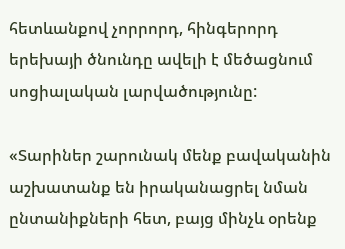հետևանքով չորրորդ, հինգերորդ երեխայի ծնունդը ավելի է մեծացնում սոցիալական լարվածությունը:

«Տարիներ շարունակ մենք բավականին աշխատանք են իրականացրել նման ընտանիքների հետ, բայց մինչև օրենք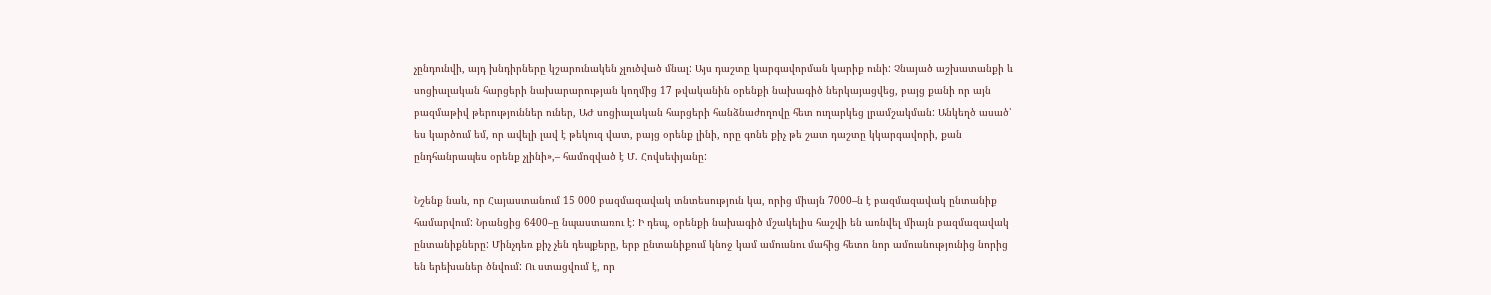չընդունվի, այդ խնդիրները կշարունակեն չլուծված մնալ: Այս դաշտը կարգավորման կարիք ունի: Չնայած աշխատանքի և սոցիալական հարցերի նախարարության կողմից 17 թվականին օրենքի նախագիծ ներկայացվեց, բայց քանի որ այն բազմաթիվ թերություններ ուներ, ԱԺ սոցիալական հարցերի հանձնաժողովը հետ ուղարկեց լրամշակման: Անկեղծ ասած՝ ես կարծում եմ, որ ավելի լավ է թեկուզ վատ, բայց օրենք լինի, որը գոնե քիչ թե շատ դաշտը կկարգավորի, քան ընդհանրապես օրենք չլինի»,– համոզված է Մ. Հովսեփյանը:

Նշենք նաև, որ Հայաստանում 15 000 բազմազավակ տնտեսություն կա, որից միայն 7000–ն է բազմազավակ ընտանիք համարվում: Նրանցից 6400–ը նպաստառու է: Ի դեպ, օրենքի նախագիծ մշակելիս հաշվի են առնվել միայն բազմազավակ ընտանիքները: Մինչդեռ քիչ չեն դեպքերը, երբ ընտանիքում կնոջ կամ ամուսնու մահից հետո նոր ամուսնությունից նորից են երեխաներ ծնվում: Ու ստացվում է, որ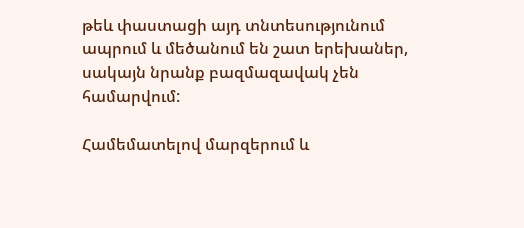թեև փաստացի այդ տնտեսությունում ապրում և մեծանում են շատ երեխաներ, սակայն նրանք բազմազավակ չեն համարվում:

Համեմատելով մարզերում և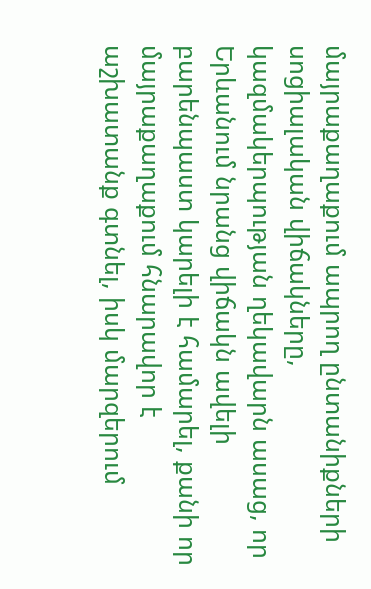մայրաքաղաքում ապրող ընտանիքների սոցիալական վիճակները, կազմակերպության ղեկավարն ասաց, որ Երևանում նրանց վիճակն ավելի բարենպաստ կարելի է համարել, քանի որ մայրաքաղաքում հնարավոր է աշխատանք գտնել, իսկ մարզերում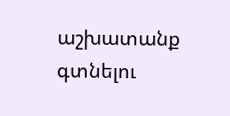աշխատանք գտնելու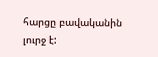հարցը բավականին լուրջ է: